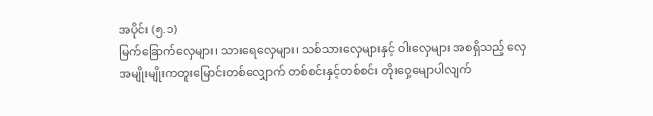အပိုင်း (၅.၁)
မြက်ခြောက်လှေများ၊ သားရေလှေများ၊ သစ်သားလှေများနှင့် ဝါးလှေများ အစရှိသည့် လှေအမျိုးမျိုးကတူးမြောင်းတစ်လျှောက် တစ်စင်းနှင့်တစ်စင်း တိုးဝှေ့မျောပါလျက်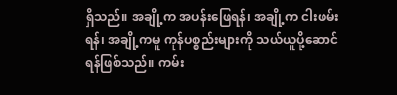ရှိသည်။ အချို့က အပန်းဖြေရန်၊ အချို့က ငါးဖမ်းရန်၊ အချို့ကမူ ကုန်ပစ္စည်းများကို သယ်ယူပို့ဆောင်ရန်ဖြစ်သည်။ ကမ်း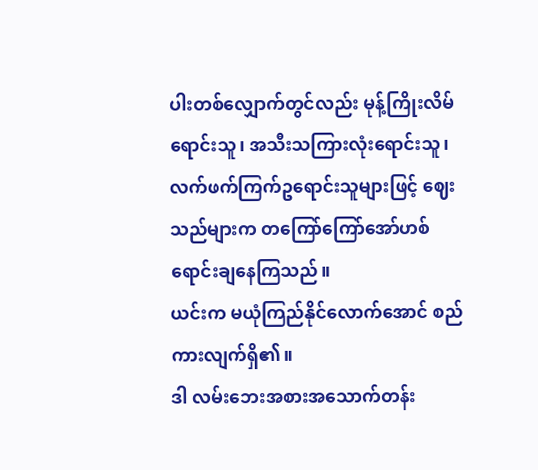ပါးတစ်လျှောက်တွင်လည်း မုန့်ကြိုးလိမ်ရောင်းသူ၊ အသီးသကြားလုံးရောင်းသူ၊ လက်ဖက်ကြက်ဥရောင်းသူများဖြင့် ဈေးသည်များက တကြော်ကြော်အော်ဟစ်ရောင်းချနေကြသည်။
ယင်းက မယုံကြည်နိုင်လောက်အောင် စည်ကားလျက်ရှိ၏။
ဒါ လမ်းဘေးအစားအသောက်တန်း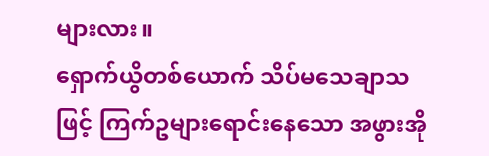များလား။
ရှောက်ယွိတစ်ယောက် သိပ်မသေချာသဖြင့် ကြက်ဥများရောင်းနေသော အဖွားအို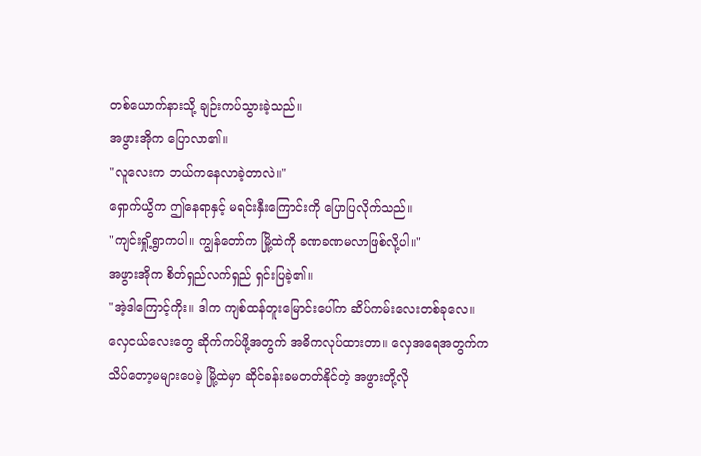တစ်ယောက်နားသို့ ချဉ်းကပ်သွားခဲ့သည်။
အဖွားအိုက ပြောလာ၏။
"လူလေးက ဘယ်ကနေလာခဲ့တာလဲ။"
ရှောက်ယွိက ဤနေရာနှင့် မရင်းနှီးကြောင်းကို ပြောပြလိုက်သည်။
"ကျင်းရှို့ရွာကပါ။ ကျွန်တော်က မြို့ထဲကို ခဏခဏမလာဖြစ်လို့ပါ။"
အဖွားအိုက စိတ်ရှည်လက်ရှည် ရှင်းပြခဲ့၏။
"အဲ့ဒါကြောင့်ကိုး။ ဒါက ကျစ်ထန်တူးမြောင်းပေါ်က ဆိပ်ကမ်းလေးတစ်ခုလေ။ လှေငယ်လေးတွေ ဆိုက်ကပ်ဖို့အတွက် အဓိကလုပ်ထားတာ။ လှေအရေအတွက်က သိပ်တော့မများပေမဲ့ မြို့ထဲမှာ ဆိုင်ခန်းခမတတ်နိုင်တဲ့ အဖွားတို့လို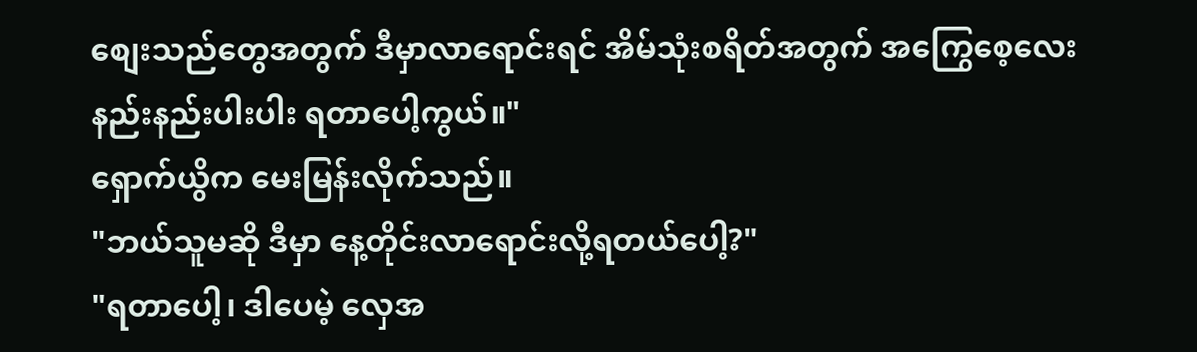စျေးသည်တွေအတွက် ဒီမှာလာရောင်းရင် အိမ်သုံးစရိတ်အတွက် အကြွေစေ့လေးနည်းနည်းပါးပါး ရတာပေါ့ကွယ်။"
ရှောက်ယွိက မေးမြန်းလိုက်သည်။
"ဘယ်သူမဆို ဒီမှာ နေ့တိုင်းလာရောင်းလို့ရတယ်ပေါ့?"
"ရတာပေါ့၊ ဒါပေမဲ့ လှေအ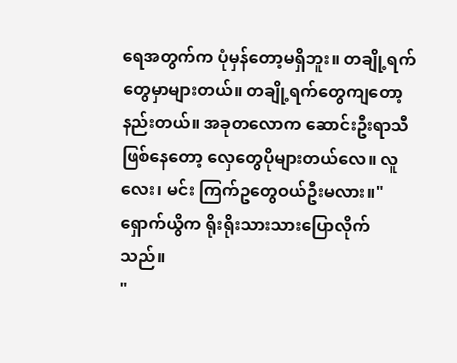ရေအတွက်က ပုံမှန်တော့မရှိဘူး။ တချို့ရက်တွေမှာများတယ်။ တချို့ရက်တွေကျတော့ နည်းတယ်။ အခုတလောက ဆောင်းဦးရာသီဖြစ်နေတော့ လှေတွေပိုများတယ်လေ။ လူလေး၊ မင်း ကြက်ဥတွေဝယ်ဦးမလား။"
ရှောက်ယွိက ရိုးရိုးသားသားပြောလိုက်သည်။
"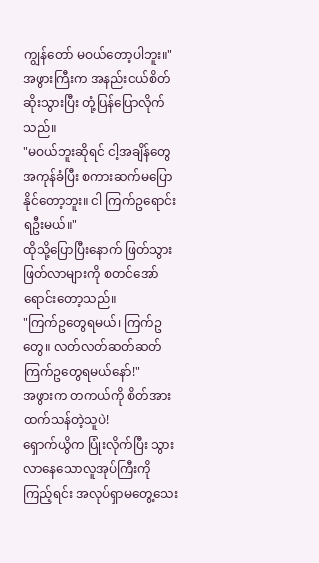ကျွန်တော် မဝယ်တော့ပါဘူး။"
အဖွားကြီးက အနည်းငယ်စိတ်ဆိုးသွားပြီး တုံ့ပြန်ပြောလိုက်သည်။
"မဝယ်ဘူးဆိုရင် ငါ့အချိန်တွေအကုန်ခံပြီး စကားဆက်မပြောနိုင်တော့ဘူး။ ငါ ကြက်ဥရောင်းရဦးမယ်။"
ထိုသို့ပြောပြီးနောက် ဖြတ်သွားဖြတ်လာများကို စတင်အော်ရောင်းတော့သည်။
"ကြက်ဥတွေရမယ်၊ ကြက်ဥတွေ။ လတ်လတ်ဆတ်ဆတ်ကြက်ဥတွေရမယ်နော်!"
အဖွားက တကယ်ကို စိတ်အားထက်သန်တဲ့သူပဲ!
ရှောက်ယွိက ပြုံးလိုက်ပြီး သွားလာနေသောလူအုပ်ကြီးကို ကြည့်ရင်း အလုပ်ရှာမတွေ့သေး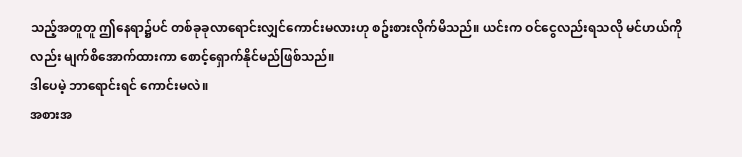သည့်အတူတူ ဤနေရာ၌ပင် တစ်ခုခုလာရောင်းလျှင်ကောင်းမလားဟု စဥ်းစားလိုက်မိသည်။ ယင်းက ဝင်ငွေလည်းရသလို မင်ဟယ်ကိုလည်း မျက်စိအောက်ထားကာ စောင့်ရှောက်နိုင်မည်ဖြစ်သည်။
ဒါပေမဲ့ ဘာရောင်းရင် ကောင်းမလဲ။
အစားအ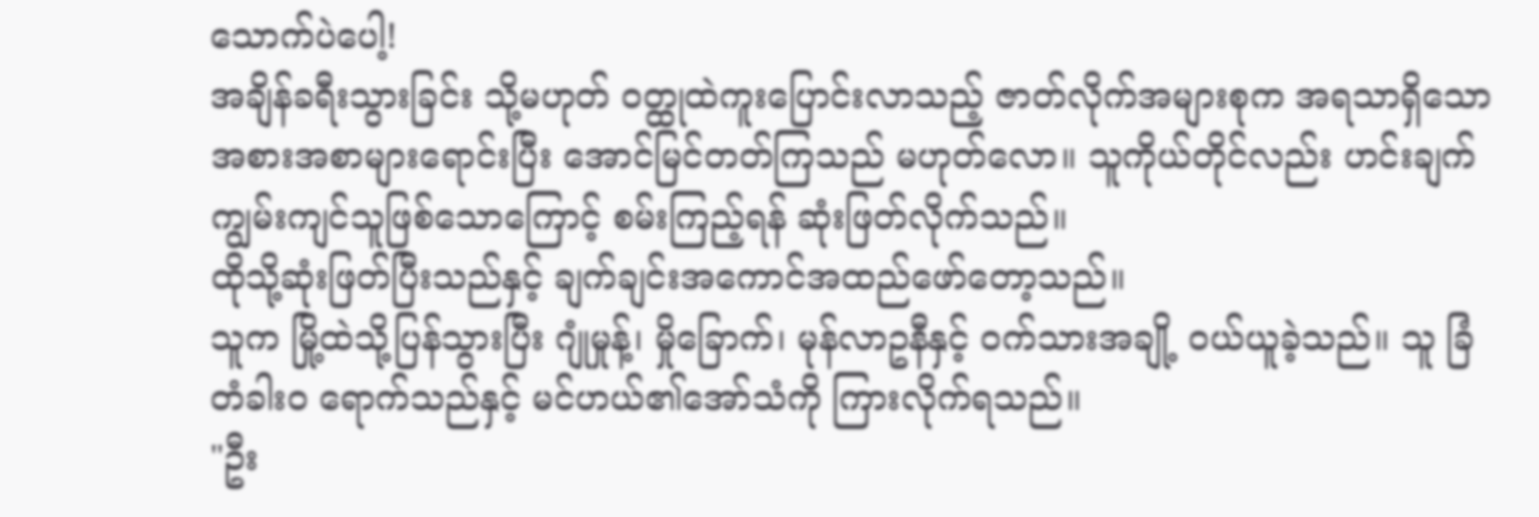သောက်ပဲပေါ့!
အချိန်ခရီးသွားခြင်း သို့မဟုတ် ဝတ္ထုထဲကူးပြောင်းလာသည့် ဇာတ်လိုက်အများစုက အရသာရှိသောအစားအစာများရောင်းပြီး အောင်မြင်တတ်ကြသည် မဟုတ်လော။ သူကိုယ်တိုင်လည်း ဟင်းချက်ကျွမ်းကျင်သူဖြစ်သောကြောင့် စမ်းကြည့်ရန် ဆုံးဖြတ်လိုက်သည်။
ထိုသို့ဆုံးဖြတ်ပြီးသည်နှင့် ချက်ချင်းအကောင်အထည်ဖော်တော့သည်။
သူက မြို့ထဲသို့ပြန်သွားပြီး ဂျုံမှုန့်၊ မှိုခြောက်၊ မုန်လာဥနီနှင့် ဝက်သားအချို့ ဝယ်ယူခဲ့သည်။ သူ ခြံတံခါးဝ ရောက်သည်နှင့် မင်ဟယ်၏အော်သံကို ကြားလိုက်ရသည်။
"ဦး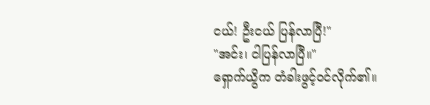ငယ်! ဦးငယ် ပြန်လာပြီ!"
"အင်း၊ ငါပြန်လာပြီ။"
ရှောက်ယွိက တံခါးဖွင့်ဝင်လိုက်၏။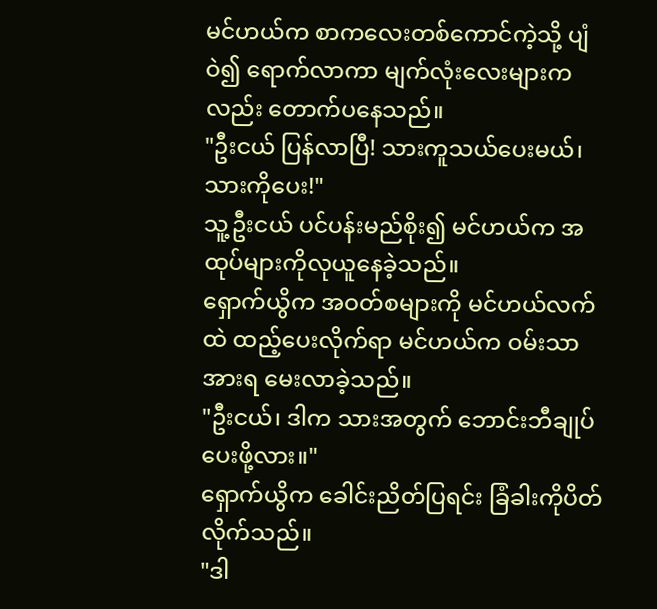မင်ဟယ်က စာကလေးတစ်ကောင်ကဲ့သို့ ပျံဝဲ၍ ရောက်လာကာ မျက်လုံးလေးများကလည်း တောက်ပနေသည်။
"ဦးငယ် ပြန်လာပြီ! သားကူသယ်ပေးမယ်၊ သားကိုပေး!"
သူ့ဦးငယ် ပင်ပန်းမည်စိုး၍ မင်ဟယ်က အထုပ်များကိုလုယူနေခဲ့သည်။
ရှောက်ယွိက အဝတ်စများကို မင်ဟယ်လက်ထဲ ထည့်ပေးလိုက်ရာ မင်ဟယ်က ဝမ်းသာအားရ မေးလာခဲ့သည်။
"ဦးငယ်၊ ဒါက သားအတွက် ဘောင်းဘီချုပ်ပေးဖို့လား။"
ရှောက်ယွိက ခေါင်းညိတ်ပြရင်း ခြံခါးကိုပိတ်လိုက်သည်။
"ဒါ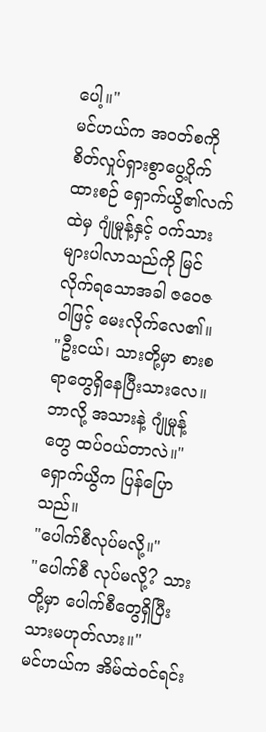ပေါ့။"
မင်ဟယ်က အဝတ်စကို စိတ်လှုပ်ရှားစွာပွေ့ပိုက်ထားစဉ် ရှောက်ယွိ၏လက်ထဲမှ ဂျုံမှုန့်နှင့် ဝက်သားများပါလာသည်ကို မြင်လိုက်ရသောအခါ ဇဝေဇဝါဖြင့် မေးလိုက်လေ၏။
"ဦးငယ်၊ သားတို့မှာ စားစရာတွေရှိနေပြီးသားလေ။ ဘာလို့ အသားနဲ့ ဂျုံမှုန့်တွေ ထပ်ဝယ်တာလဲ။"
ရှောက်ယွိက ပြန်ပြောသည်။
"ပေါက်စီလုပ်မလို့။"
"ပေါက်စီ လုပ်မလို့? သားတို့မှာ ပေါက်စီတွေရှိပြီးသားမဟုတ်လား။"
မင်ဟယ်က အိမ်ထဲဝင်ရင်း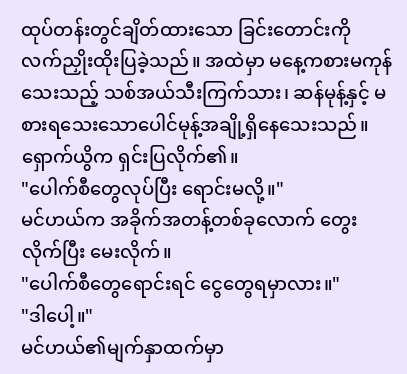ထုပ်တန်းတွင်ချိတ်ထားသော ခြင်းတောင်းကို လက်ညှိုးထိုးပြခဲ့သည်။ အထဲမှာ မနေ့ကစားမကုန်သေးသည့် သစ်အယ်သီးကြက်သား၊ ဆန်မုန့်နှင့် မစားရသေးသောပေါင်မုန့်အချို့ရှိနေသေးသည်။
ရှောက်ယွိက ရှင်းပြလိုက်၏။
"ပေါက်စီတွေလုပ်ပြီး ရောင်းမလို့။"
မင်ဟယ်က အခိုက်အတန့်တစ်ခုလောက် တွေးလိုက်ပြီး မေးလိုက်။
"ပေါက်စီတွေရောင်းရင် ငွေတွေရမှာလား။"
"ဒါပေါ့။"
မင်ဟယ်၏မျက်နှာထက်မှာ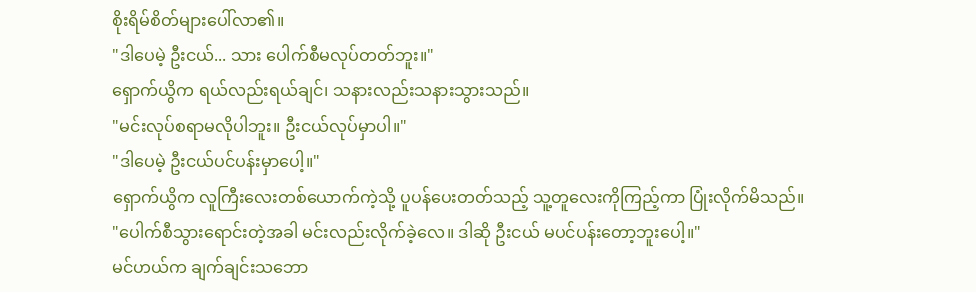စိုးရိမ်စိတ်များပေါ်လာ၏။
"ဒါပေမဲ့ ဦးငယ်... သား ပေါက်စီမလုပ်တတ်ဘူး။"
ရှောက်ယွိက ရယ်လည်းရယ်ချင်၊ သနားလည်းသနားသွားသည်။
"မင်းလုပ်စရာမလိုပါဘူး။ ဦးငယ်လုပ်မှာပါ။"
"ဒါပေမဲ့ ဦးငယ်ပင်ပန်းမှာပေါ့။"
ရှောက်ယွိက လူကြီးလေးတစ်ယောက်ကဲ့သို့ ပူပန်ပေးတတ်သည့် သူ့တူလေးကိုကြည့်ကာ ပြုံးလိုက်မိသည်။
"ပေါက်စီသွားရောင်းတဲ့အခါ မင်းလည်းလိုက်ခဲ့လေ။ ဒါဆို ဦးငယ် မပင်ပန်းတော့ဘူးပေါ့။"
မင်ဟယ်က ချက်ချင်းသဘော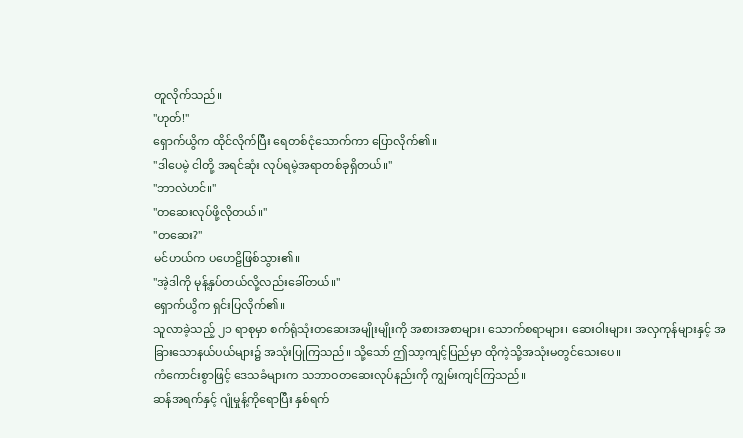တူလိုက်သည်။
"ဟုတ်!"
ရှောက်ယွိက ထိုင်လိုက်ပြီး ရေတစ်ငုံသောက်ကာ ပြောလိုက်၏။
"ဒါပေမဲ့ ငါတို့ အရင်ဆုံး လုပ်ရမဲ့အရာတစ်ခုရှိတယ်။"
"ဘာလဲဟင်။"
"တဆေးလုပ်ဖို့လိုတယ်။"
"တဆေး?"
မင်ဟယ်က ပဟေဠိဖြစ်သွား၏။
"အဲ့ဒါကို မုန့်နှပ်တယ်လို့လည်းခေါ်တယ်။"
ရှောက်ယွိက ရှင်းပြလိုက်၏။
သူလာခဲ့သည့် ၂၁ ရာစုမှာ စက်ရုံသုံးတဆေးအမျိုးမျိုးကို အစားအစာများ၊ သောက်စရာများ၊ ဆေးဝါးများ၊ အလှကုန်များနှင့် အခြားသောနယ်ပယ်များ၌ အသုံးပြုကြသည်။ သို့သော် ဤသာ့ကျင့်ပြည်မှာ ထိုကဲ့သို့အသုံးမတွင်သေးပေ။
ကံကောင်းစွာဖြင့် ဒေသခံများက သဘာဝတဆေးလုပ်နည်းကို ကျွမ်းကျင်ကြသည်။
ဆန်အရက်နှင့် ဂျုံမှုန့်ကိုရောပြီး နှစ်ရက်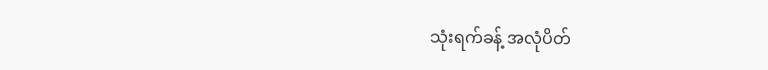သုံးရက်ခန့် အလုံပိတ်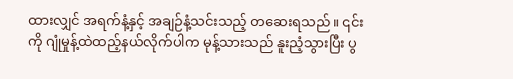ထားလျှင် အရက်နံ့နှင့် အချဉ်နံ့သင်းသည့် တဆေးရသည်။ ၎င်းကို ဂျုံမှုန့်ထဲထည့်နယ်လိုက်ပါက မုန့်သားသည် နူးညံ့သွားပြီး ပွ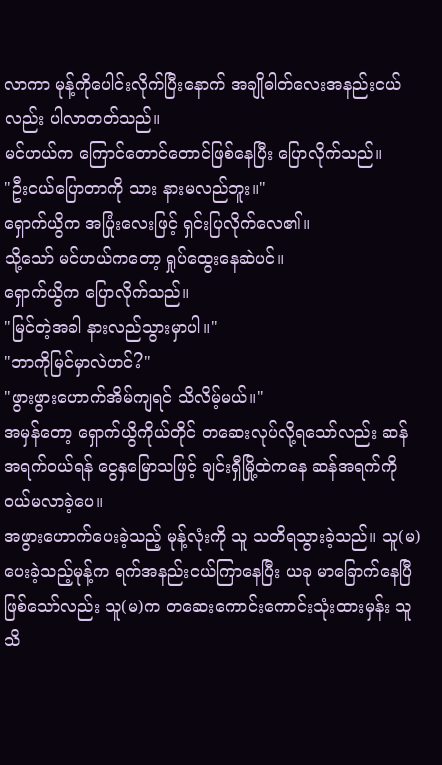လာကာ မုန့်ကိုပေါင်းလိုက်ပြီးနောက် အချိုဓါတ်လေးအနည်းငယ်လည်း ပါလာတတ်သည်။
မင်ဟယ်က ကြောင်တောင်တောင်ဖြစ်နေပြီး ပြောလိုက်သည်။
"ဦးငယ်ပြောတာကို သား နားမလည်ဘူး။"
ရှောက်ယွိက အပြုံးလေးဖြင့် ရှင်းပြလိုက်လေ၏။
သို့သော် မင်ဟယ်ကတော့ ရှုပ်ထွေးနေဆဲပင်။
ရှောက်ယွိက ပြောလိုက်သည်။
"မြင်တဲ့အခါ နားလည်သွားမှာပါ။"
"ဘာကိုမြင်မှာလဲဟင်?"
"ဖွားဖွားဟောက်အိမ်ကျရင် သိလိမ့်မယ်။"
အမှန်တော့ ရှောက်ယွိကိုယ်တိုင် တဆေးလုပ်လို့ရသော်လည်း ဆန်အရက်ဝယ်ရန် ငွေနှမြောသဖြင့် ချင်းရှီမြို့ထဲကနေ ဆန်အရက်ကို ဝယ်မလာခဲ့ပေ။
အဖွားဟောက်ပေးခဲ့သည့် မုန့်လုံးကို သူ သတိရသွားခဲ့သည်။ သူ(မ)ပေးခဲ့သည့်မုန့်က ရက်အနည်းငယ်ကြာနေပြီး ယခု မာခြောက်နေပြီဖြစ်သော်လည်း သူ(မ)က တဆေးကောင်းကောင်းသုံးထားမှန်း သူ သိ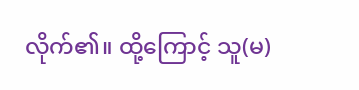လိုက်၏။ ထို့ကြောင့် သူ(မ)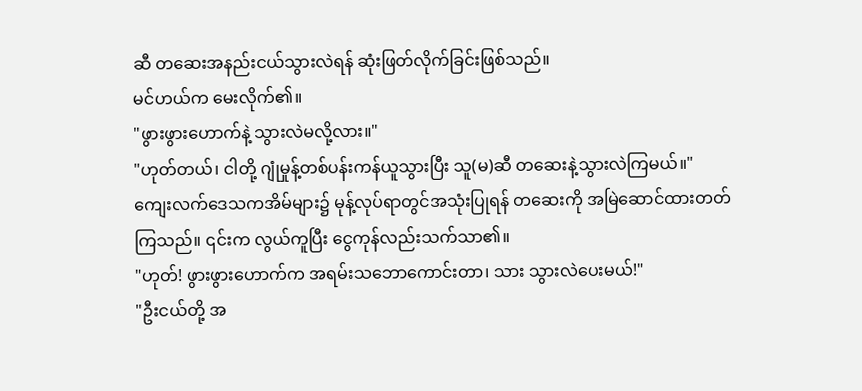ဆီ တဆေးအနည်းငယ်သွားလဲရန် ဆုံးဖြတ်လိုက်ခြင်းဖြစ်သည်။
မင်ဟယ်က မေးလိုက်၏။
"ဖွားဖွားဟောက်နဲ့ သွားလဲမလို့လား။"
"ဟုတ်တယ်၊ ငါတို့ ဂျုံမှုန့်တစ်ပန်းကန်ယူသွားပြီး သူ(မ)ဆီ တဆေးနဲ့သွားလဲကြမယ်။"
ကျေးလက်ဒေသကအိမ်များ၌ မုန့်လုပ်ရာတွင်အသုံးပြုရန် တဆေးကို အမြဲဆောင်ထားတတ်ကြသည်။ ၎င်းက လွယ်ကူပြီး ငွေကုန်လည်းသက်သာ၏။
"ဟုတ်! ဖွားဖွားဟောက်က အရမ်းသဘောကောင်းတာ၊ သား သွားလဲပေးမယ်!"
"ဦးငယ်တို့ အ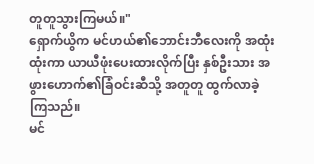တူတူသွားကြမယ်။"
ရှောက်ယွိက မင်ဟယ်၏ဘောင်းဘီလေးကို အထုံးထုံးကာ ယာယီဖုံးပေးထားလိုက်ပြီး နှစ်ဦးသား အဖွားဟောက်၏ခြံဝင်းဆီသို့ အတူတူ ထွက်လာခဲ့ကြသည်။
မင်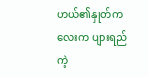ဟယ်၏နှုတ်ကလေးက ပျားရည်ကဲ့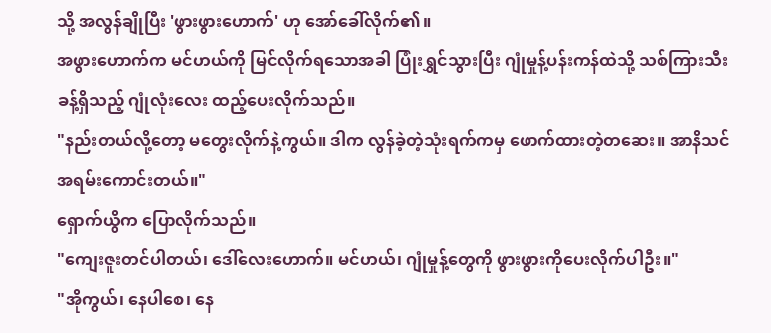သို့ အလွန်ချိုပြီး 'ဖွားဖွားဟောက်' ဟု အော်ခေါ်လိုက်၏။
အဖွားဟောက်က မင်ဟယ်ကို မြင်လိုက်ရသောအခါ ပြုံးရွှင်သွားပြီး ဂျုံမှုန့်ပန်းကန်ထဲသို့ သစ်ကြားသီးခန့်ရှိသည့် ဂျုံလုံးလေး ထည့်ပေးလိုက်သည်။
"နည်းတယ်လို့တော့ မတွေးလိုက်နဲ့ကွယ်။ ဒါက လွန်ခဲ့တဲ့သုံးရက်ကမှ ဖောက်ထားတဲ့တဆေး။ အာနိသင်အရမ်းကောင်းတယ်။"
ရှောက်ယွိက ပြောလိုက်သည်။
"ကျေးဇူးတင်ပါတယ်၊ ဒေါ်လေးဟောက်။ မင်ဟယ်၊ ဂျုံမှုန့်တွေကို ဖွားဖွားကိုပေးလိုက်ပါဦး။"
"အိုကွယ်၊ နေပါစေ၊ နေ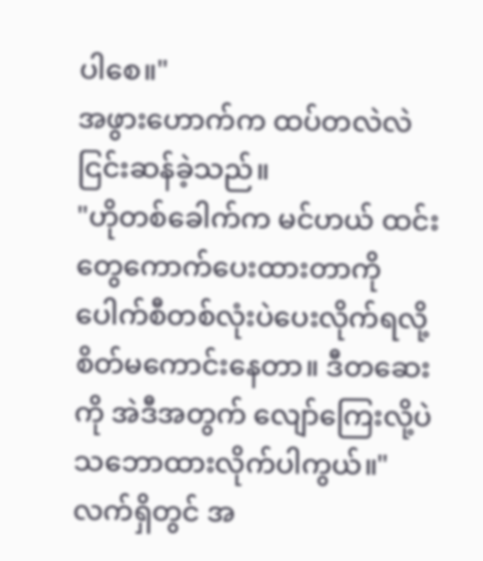ပါစေ။"
အဖွားဟောက်က ထပ်တလဲလဲ ငြင်းဆန်ခဲ့သည်။
"ဟိုတစ်ခေါက်က မင်ဟယ် ထင်းတွေကောက်ပေးထားတာကို ပေါက်စီတစ်လုံးပဲပေးလိုက်ရလို့ စိတ်မကောင်းနေတာ။ ဒီတဆေးကို အဲဒီအတွက် လျော်ကြေးလို့ပဲ သဘောထားလိုက်ပါကွယ်။"
လက်ရှိတွင် အ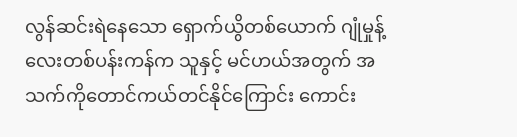လွန်ဆင်းရဲနေသော ရှောက်ယွိတစ်ယောက် ဂျုံမှုန့်လေးတစ်ပန်းကန်က သူနှင့် မင်ဟယ်အတွက် အသက်ကိုတောင်ကယ်တင်နိုင်ကြောင်း ကောင်း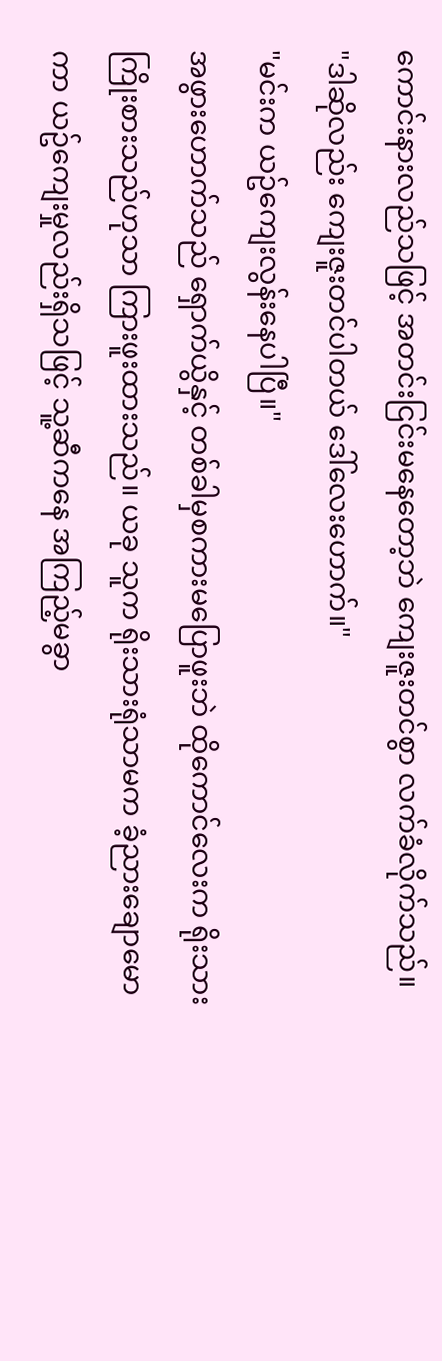ကောင်းနားလည်သဖြင့် အတင်းငြင်းမနေတော့ဘဲ ကျေးဇူးတင်စွာ လက်ခံလိုက်သည်။
"ဒါဆိုလည်း ကျေးဇူးတင်ပါတယ် ဒေါ်လေးဟောက်။"
"မင်းက ယဥ်ကျေးလွန်းနေပါပြီ။"
အဖွားဟောက်သည် ရှောက်ယွိနှင့် တစ်ခါမှစကားမပြောဖူးဘဲ ထိုကောင်လေးက ရိုးသားကြိုးစားသည်ဟုသာ ကြားဖူးထားသည်။ ယခု သူက ရိုးသားရုံသာမက ခံ့ညားချောမောကာ ယဥ်ကျေးမှုလည်းရှိသဖြင့် သူ့ဆီကနေ အကြည့်မခွာ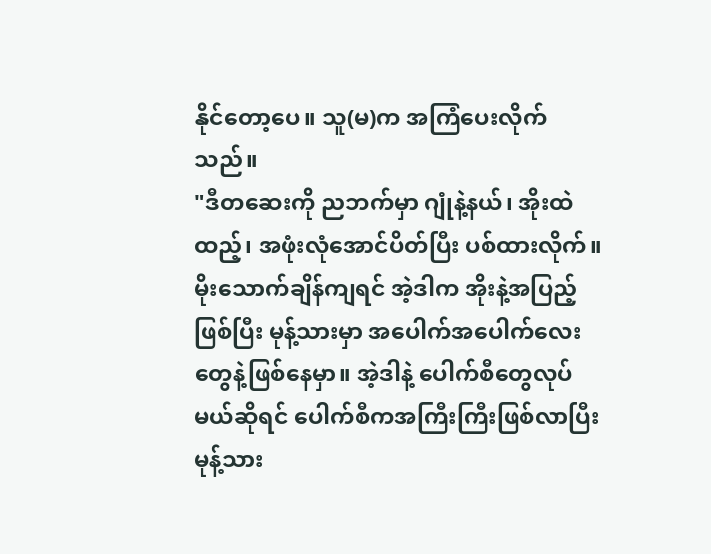နိုင်တော့ပေ။ သူ(မ)က အကြံပေးလိုက်သည်။
"ဒီတဆေးကို ညဘက်မှာ ဂျုံနဲ့နယ်၊ အိုးထဲထည့်၊ အဖုံးလုံအောင်ပိတ်ပြီး ပစ်ထားလိုက်။ မိုးသောက်ချိန်ကျရင် အဲ့ဒါက အိုးနဲ့အပြည့်ဖြစ်ပြီး မုန့်သားမှာ အပေါက်အပေါက်လေးတွေနဲ့ဖြစ်နေမှာ။ အဲ့ဒါနဲ့ ပေါက်စီတွေလုပ်မယ်ဆိုရင် ပေါက်စီကအကြီးကြီးဖြစ်လာပြီး မုန့်သား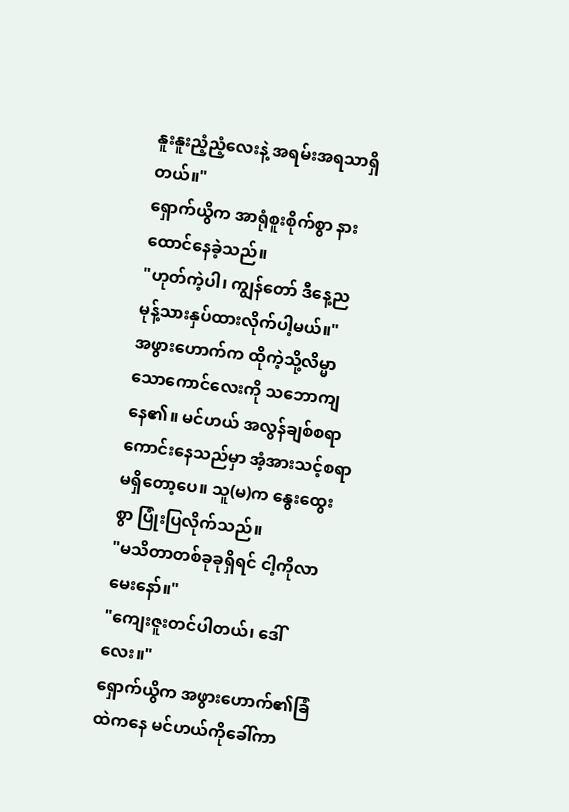နူးနူးညံ့ညံ့လေးနဲ့ အရမ်းအရသာရှိတယ်။"
ရှောက်ယွိက အာရုံစူးစိုက်စွာ နားထောင်နေခဲ့သည်။
"ဟုတ်ကဲ့ပါ၊ ကျွန်တော် ဒီနေ့ည မုန့်သားနှပ်ထားလိုက်ပါ့မယ်။"
အဖွားဟောက်က ထိုကဲ့သို့လိမ္မာသောကောင်လေးကို သဘောကျနေ၏။ မင်ဟယ် အလွန်ချစ်စရာကောင်းနေသည်မှာ အံ့အားသင့်စရာမရှိတော့ပေ။ သူ(မ)က နွေးထွေးစွာ ပြုံးပြလိုက်သည်။
"မသိတာတစ်ခုခုရှိရင် ငါ့ကိုလာမေးနော်။"
"ကျေးဇူးတင်ပါတယ်၊ ဒေါ်လေး။"
ရှောက်ယွိက အဖွားဟောက်၏ခြံထဲကနေ မင်ဟယ်ကိုခေါ်ကာ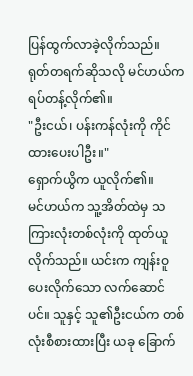ပြန်ထွက်လာခဲ့လိုက်သည်။
ရုတ်တရက်ဆိုသလို မင်ဟယ်က ရပ်တန့်လိုက်၏။
"ဦးငယ်၊ ပန်းကန်လုံးကို ကိုင်ထားပေးပါဦး။"
ရှောက်ယွိက ယူလိုက်၏။
မင်ဟယ်က သူ့အိတ်ထဲမှ သကြားလုံးတစ်လုံးကို ထုတ်ယူလိုက်သည်။ ယင်းက ကျန်းဝူပေးလိုက်သော လက်ဆောင်ပင်။ သူနှင့် သူ၏ဦးငယ်က တစ်လုံးစီစားထားပြီး ယခု ခြောက်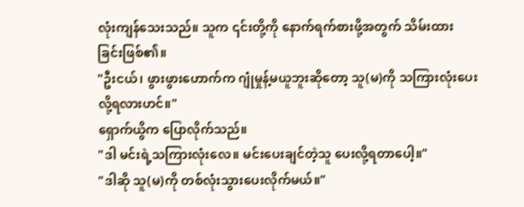လုံးကျန်သေးသည်။ သူက ၎င်းတို့ကို နောက်ရက်စားဖို့အတွက် သိမ်းထားခြင်းဖြစ်၏။
"ဦးငယ်၊ ဖွားဖွားဟောက်က ဂျုံမှုန့်မယူဘူးဆိုတော့ သူ(မ)ကို သကြားလုံးပေးလို့ရလားဟင်။"
ရှောက်ယွိက ပြောလိုက်သည်။
"ဒါ မင်းရဲ့သကြားလုံးလေ။ မင်းပေးချင်တဲ့သူ ပေးလို့ရတာပေါ့။"
"ဒါဆို သူ(မ)ကို တစ်လုံးသွားပေးလိုက်မယ်။"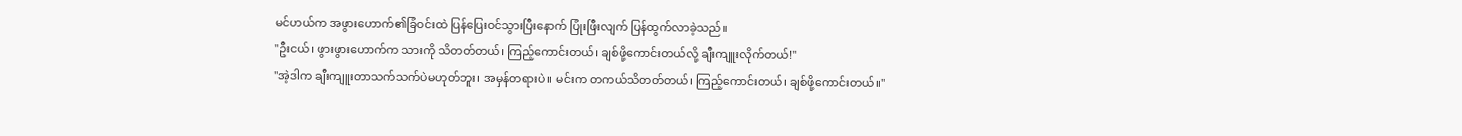မင်ဟယ်က အဖွားဟောက်၏ခြံဝင်းထဲ ပြန်ပြေးဝင်သွားပြီးနောက် ပြုံးဖြီးလျက် ပြန်ထွက်လာခဲ့သည်။
"ဦးငယ်၊ ဖွားဖွားဟောက်က သားကို သိတတ်တယ်၊ ကြည့်ကောင်းတယ်၊ ချစ်ဖို့ကောင်းတယ်လို့ ချီးကျူးလိုက်တယ်!"
"အဲ့ဒါက ချီးကျူးတာသက်သက်ပဲမဟုတ်ဘူး၊ အမှန်တရားပဲ။ မင်းက တကယ်သိတတ်တယ်၊ ကြည့်ကောင်းတယ်၊ ချစ်ဖို့ကောင်းတယ်။"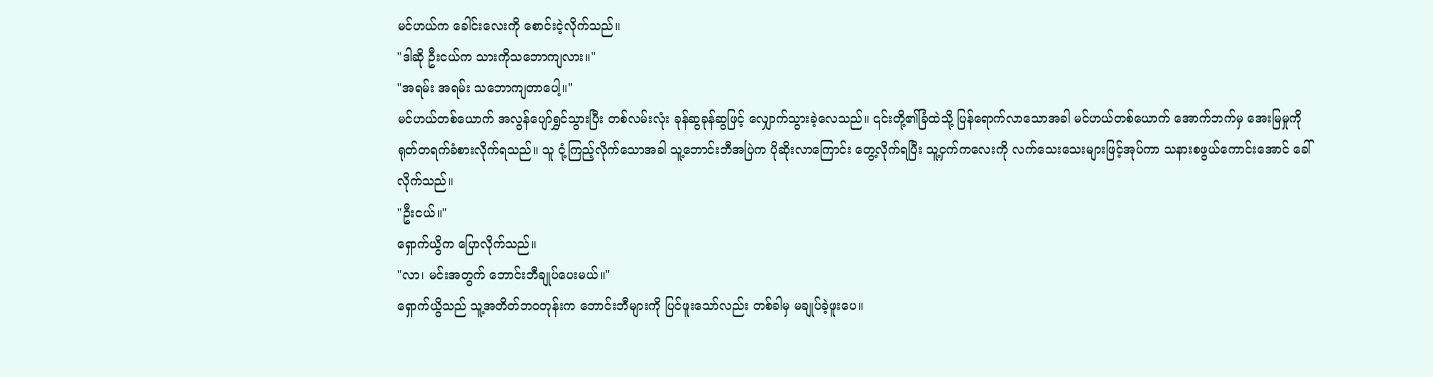မင်ဟယ်က ခေါင်းလေးကို စောင်းငဲ့လိုက်သည်။
"ဒါဆို ဦးငယ်က သားကိုသဘောကျလား။"
"အရမ်း အရမ်း သဘောကျတာပေါ့။"
မင်ဟယ်တစ်ယောက် အလွန်ပျော်ရွှင်သွားပြီး တစ်လမ်းလုံး ခုန်ဆွခုန်ဆွဖြင့် လျှောက်သွားခဲ့လေသည်။ ၎င်းတို့၏ခြံထဲသို့ ပြန်ရောက်လာသောအခါ မင်ဟယ်တစ်ယောက် အောက်ဘက်မှ အေးမြမှုကို ရုတ်တရက်ခံစားလိုက်ရသည်။ သူ ငုံ့ကြည့်လိုက်သောအခါ သူ့ဘောင်းဘီအပြဲက ပိုဆိုးလာကြောင်း တွေ့လိုက်ရပြီး သူ့ငှက်ကလေးကို လက်သေးသေးများဖြင့်အုပ်ကာ သနားစဖွယ်ကောင်းအောင် ခေါ်လိုက်သည်။
"ဦးငယ်။"
ရှောက်ယွိက ပြောလိုက်သည်။
"လာ၊ မင်းအတွက် ဘောင်းဘီချုပ်ပေးမယ်။"
ရှောက်ယွိသည် သူ့အတိတ်ဘဝတုန်းက ဘောင်းဘီများကို ပြင်ဖူးသော်လည်း တစ်ခါမှ မချုပ်ခဲ့ဖူးပေ။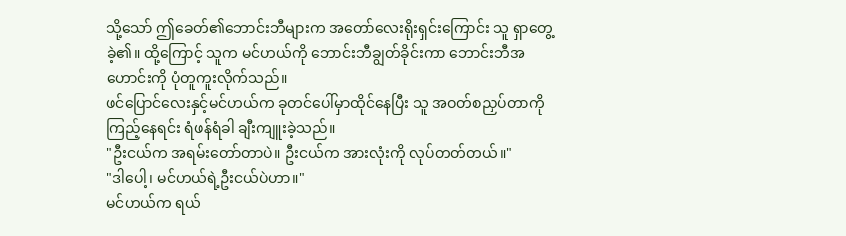သို့သော် ဤခေတ်၏ဘောင်းဘီများက အတော်လေးရိုးရှင်းကြောင်း သူ ရှာတွေ့ခဲ့၏။ ထို့ကြောင့် သူက မင်ဟယ်ကို ဘောင်းဘီချွတ်ခိုင်းကာ ဘောင်းဘီအဟောင်းကို ပုံတူကူးလိုက်သည်။
ဖင်ပြောင်လေးနှင့်မင်ဟယ်က ခုတင်ပေါ်မှာထိုင်နေပြီး သူ အဝတ်စညှပ်တာကိုကြည့်နေရင်း ရံဖန်ရံခါ ချီးကျူးခဲ့သည်။
"ဦးငယ်က အရမ်းတော်တာပဲ။ ဦးငယ်က အားလုံးကို လုပ်တတ်တယ်။"
"ဒါပေါ့၊ မင်ဟယ်ရဲ့ဦးငယ်ပဲဟာ။"
မင်ဟယ်က ရယ်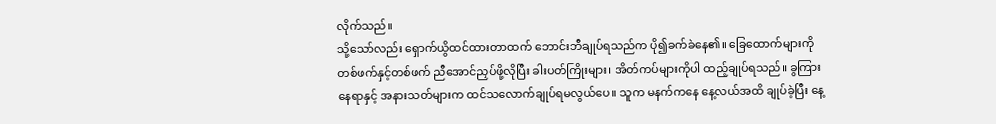လိုက်သည်။
သို့သော်လည်း ရှောက်ယွိထင်ထားတာထက် ဘောင်းဘီချုပ်ရသည်က ပို၍ခက်ခဲနေ၏။ ခြေထောက်များကို တစ်ဖက်နှင့်တစ်ဖက် ညီအောင်ညှပ်ဖို့လိုပြီး ခါးပတ်ကြိုးများ၊ အိတ်ကပ်များကိုပါ ထည့်ချုပ်ရသည်။ ခွကြားနေရာနှင့် အနားသတ်များက ထင်သလောက်ချုပ်ရမလွယ်ပေ။ သူက မနက်ကနေ နေ့လယ်အထိ ချုပ်ခဲ့ပြီး နေ့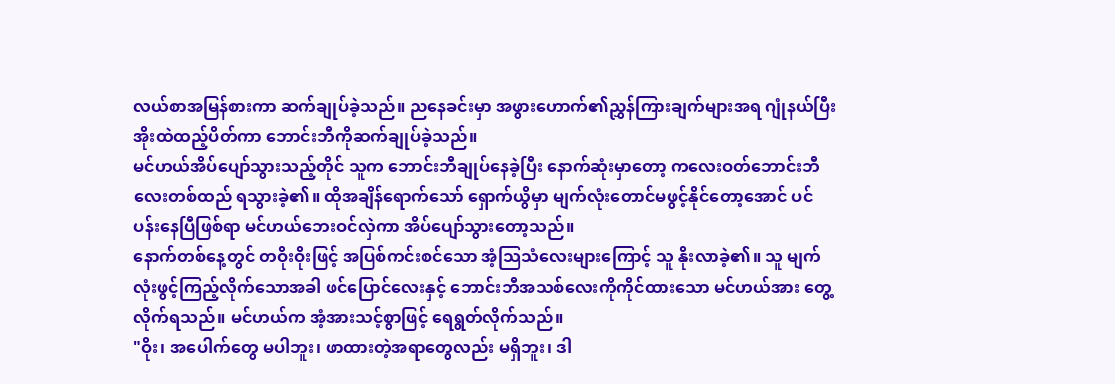လယ်စာအမြန်စားကာ ဆက်ချုပ်ခဲ့သည်။ ညနေခင်းမှာ အဖွားဟောက်၏ညွှန်ကြားချက်များအရ ဂျုံနယ်ပြီး အိုးထဲထည့်ပိတ်ကာ ဘောင်းဘီကိုဆက်ချုပ်ခဲ့သည်။
မင်ဟယ်အိပ်ပျော်သွားသည့်တိုင် သူက ဘောင်းဘီချုပ်နေခဲ့ပြီး နောက်ဆုံးမှာတော့ ကလေးဝတ်ဘောင်းဘီလေးတစ်ထည် ရသွားခဲ့၏။ ထိုအချိန်ရောက်သော် ရှောက်ယွိမှာ မျက်လုံးတောင်မဖွင့်နိုင်တော့အောင် ပင်ပန်းနေပြီဖြစ်ရာ မင်ဟယ်ဘေးဝင်လှဲကာ အိပ်ပျော်သွားတော့သည်။
နောက်တစ်နေ့တွင် တဝိုးဝိုးဖြင့် အပြစ်ကင်းစင်သော အံ့သြသံလေးများကြောင့် သူ နိုးလာခဲ့၏။ သူ မျက်လုံးဖွင့်ကြည့်လိုက်သောအခါ ဖင်ပြောင်လေးနှင့် ဘောင်းဘီအသစ်လေးကိုကိုင်ထားသော မင်ဟယ်အား တွေ့လိုက်ရသည်။ မင်ဟယ်က အံ့အားသင့်စွာဖြင့် ရေရွတ်လိုက်သည်။
"ဝိုး၊ အပေါက်တွေ မပါဘူး၊ ဖာထားတဲ့အရာတွေလည်း မရှိဘူး၊ ဒါ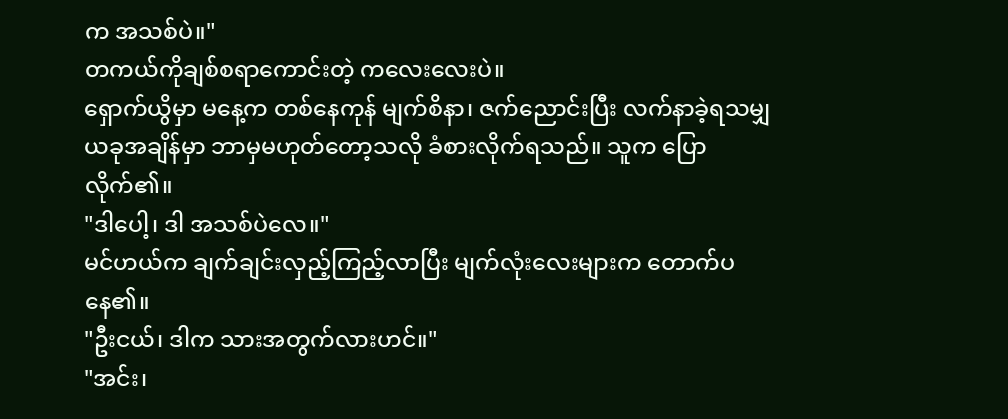က အသစ်ပဲ။"
တကယ်ကိုချစ်စရာကောင်းတဲ့ ကလေးလေးပဲ။
ရှောက်ယွိမှာ မနေ့က တစ်နေကုန် မျက်စိနာ၊ ဇက်ညောင်းပြီး လက်နာခဲ့ရသမျှ ယခုအချိန်မှာ ဘာမှမဟုတ်တော့သလို ခံစားလိုက်ရသည်။ သူက ပြောလိုက်၏။
"ဒါပေါ့၊ ဒါ အသစ်ပဲလေ။"
မင်ဟယ်က ချက်ချင်းလှည့်ကြည့်လာပြီး မျက်လုံးလေးများက တောက်ပနေ၏။
"ဦးငယ်၊ ဒါက သားအတွက်လားဟင်။"
"အင်း၊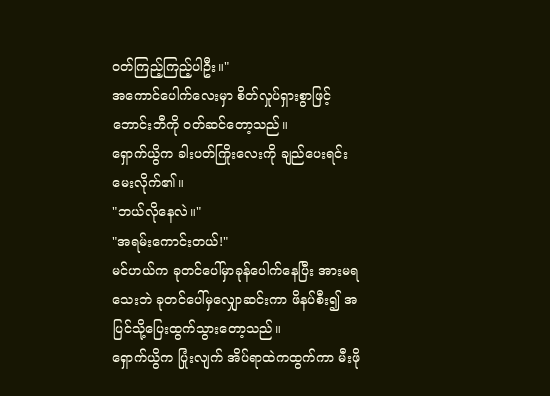ဝတ်ကြည့်ကြည့်ပါဦး။"
အကောင်ပေါက်လေးမှာ စိတ်လှုပ်ရှားစွာဖြင့် ဘောင်းဘီကို ဝတ်ဆင်တော့သည်။
ရှောက်ယွိက ခါးပတ်ကြိုးလေးကို ချည်ပေးရင်း မေးလိုက်၏။
"ဘယ်လိုနေလဲ။"
"အရမ်းကောင်းတယ်!"
မင်ဟယ်က ခုတင်ပေါ်မှာခုန်ပေါက်နေပြီး အားမရသေးဘဲ ခုတင်ပေါ်မှလျှောဆင်းကာ ဖိနပ်စီး၍ အပြင်သို့ပြေးထွက်သွားတော့သည်။
ရှောက်ယွိက ပြုံးလျက် အိပ်ရာထဲကထွက်ကာ မီးဖို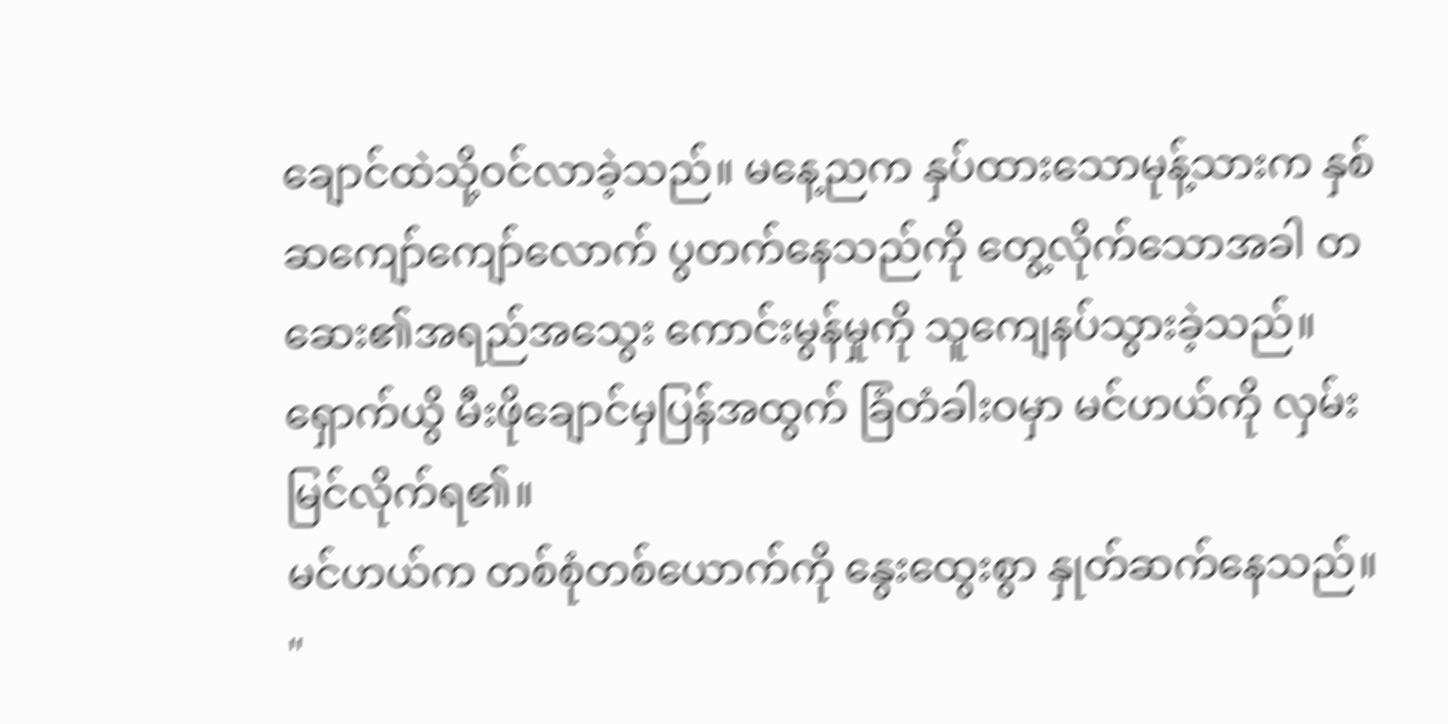ချောင်ထဲသို့ဝင်လာခဲ့သည်။ မနေ့ညက နှပ်ထားသောမုန့်သားက နှစ်ဆကျော်ကျော်လောက် ပွတက်နေသည်ကို တွေ့လိုက်သောအခါ တဆေး၏အရည်အသွေး ကောင်းမွန်မှုကို သူကျေနပ်သွားခဲ့သည်။ ရှောက်ယွိ မီးဖိုချောင်မှပြန်အထွက် ခြံတံခါးဝမှာ မင်ဟယ်ကို လှမ်းမြင်လိုက်ရ၏။
မင်ဟယ်က တစ်စုံတစ်ယောက်ကို နွေးထွေးစွာ နှုတ်ဆက်နေသည်။
"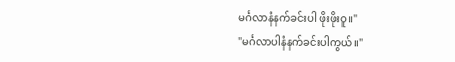မင်္ဂလာနံနက်ခင်းပါ ဖိုးဖိုးဝူ။"
"မင်္ဂလာပါနံနက်ခင်းပါကွယ်။"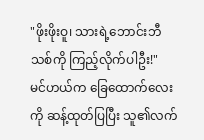"ဖိုးဖိုးဝူ၊ သားရဲ့ဘောင်းဘီသစ်ကို ကြည့်လိုက်ပါဦး!"
မင်ဟယ်က ခြေထောက်လေးကို ဆန့်ထုတ်ပြပြီး သူ၏လက်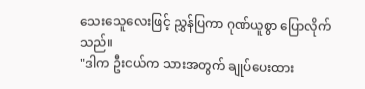သေးသေူလေးဖြင့် ညွှန်ပြကာ ဂုဏ်ယူစွာ ပြောလိုက်သည်။
"ဒါက ဦးငယ်က သားအတွက် ချုပ်ပေးထား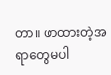တာ။ ဖာထားတဲ့အရာတွေမပါ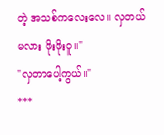တဲ့ အသစ်ကလေးလေ။ လှတယ်မလား ဖိုးဖိုးဝူ။"
"လှတာပေါ့ကွယ်။"
***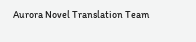Aurora Novel Translation Team